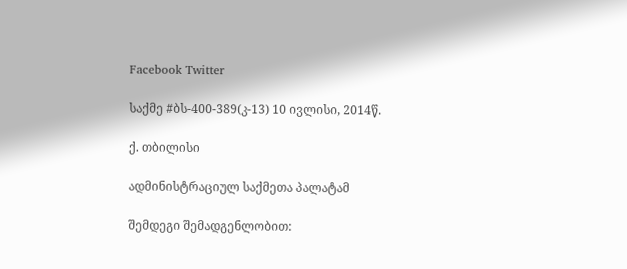Facebook Twitter

საქმე #ბს-400-389(კ-13) 10 ივლისი, 2014წ.

ქ. თბილისი

ადმინისტრაციულ საქმეთა პალატამ

შემდეგი შემადგენლობით: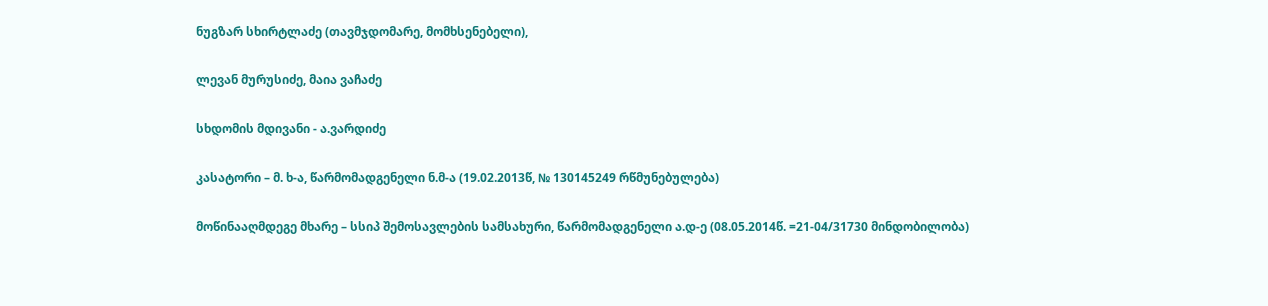ნუგზარ სხირტლაძე (თავმჯდომარე, მომხსენებელი),

ლევან მურუსიძე, მაია ვაჩაძე

სხდომის მდივანი - ა.ვარდიძე

კასატორი – მ. ხ-ა, წარმომადგენელი ნ.მ-ა (19.02.2013წ, № 130145249 რწმუნებულება)

მოწინააღმდეგე მხარე – სსიპ შემოსავლების სამსახური, წარმომადგენელი ა.დ-ე (08.05.2014წ. =21-04/31730 მინდობილობა)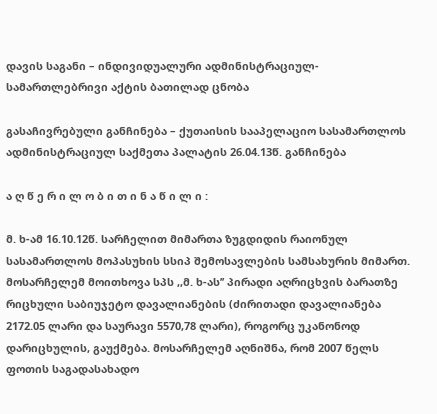დავის საგანი – ინდივიდუალური ადმინისტრაციულ-სამართლებრივი აქტის ბათილად ცნობა

გასაჩივრებული განჩინება – ქუთაისის სააპელაციო სასამართლოს ადმინისტრაციულ საქმეთა პალატის 26.04.13წ. განჩინება

ა ღ წ ე რ ი ლ ო ბ ი თ ი ნ ა წ ი ლ ი :

მ. ხ-ამ 16.10.12წ. სარჩელით მიმართა ზუგდიდის რაიონულ სასამართლოს მოპასუხის სსიპ შემოსავლების სამსახურის მიმართ. მოსარჩელემ მოითხოვა სპს ,,მ. ხ-ას’’ პირადი აღრიცხვის ბარათზე რიცხული საბიუჯეტო დავალიანების (ძირითადი დავალიანება 2172.05 ლარი და საურავი 5570,78 ლარი), როგორც უკანონოდ დარიცხულის, გაუქმება. მოსარჩელემ აღნიშნა, რომ 2007 წელს ფოთის საგადასახადო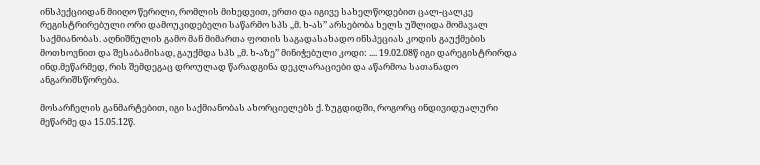ინსპექციიდან მიიღო წერილი, რომლის მიხედვით, ერთი და იგივე სახელწოდებით ცალ-ცალკე რეგისტრირებული ორი დამოუკიდებელი საწარმო სპს ,,მ. ხ-ას’’ არსებობა ხელს უშლიდა მომავალ საქმიანობას. აღნიშნულის გამო მან მიმართა ფოთის საგადასახადო ინსპეციას კოდის გაუქმების მოთხოვნით და შესაბამისად, გაუქმდა სპს ,,მ. ხ-აზე’’ მინიჭებული კოდი: .... 19.02.08წ იგი დარეგისტრირდა ინდ.მეწარმედ, რის შემდეგაც დროულად წარადგინა დეკლარაციები და აწარმოა სათანადო ანგარიშსწორება.

მოსარჩელის განმარტებით, იგი საქმიანობას ახორციელებს ქ. ზუგდიდში, როგორც ინდივიდუალური მეწარმე და 15.05.12წ.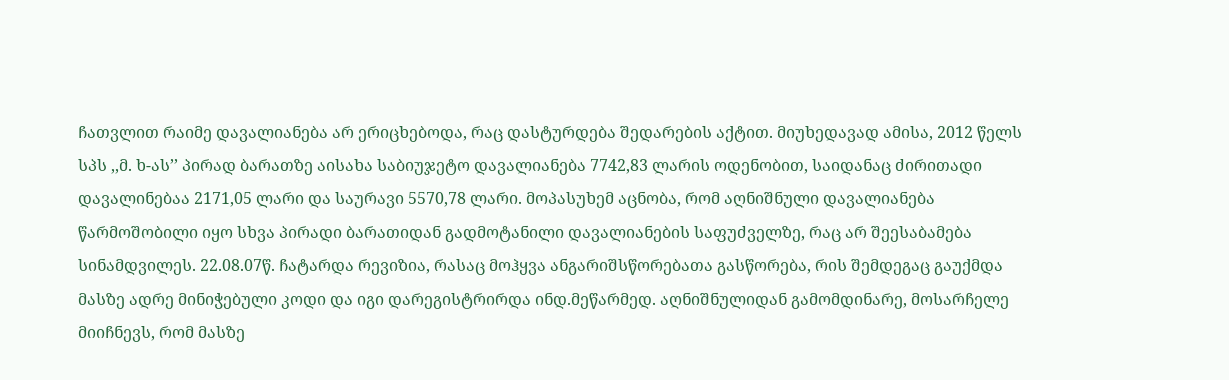ჩათვლით რაიმე დავალიანება არ ერიცხებოდა, რაც დასტურდება შედარების აქტით. მიუხედავად ამისა, 2012 წელს სპს ,,მ. ხ-ას’’ პირად ბარათზე აისახა საბიუჯეტო დავალიანება 7742,83 ლარის ოდენობით, საიდანაც ძირითადი დავალინებაა 2171,05 ლარი და საურავი 5570,78 ლარი. მოპასუხემ აცნობა, რომ აღნიშნული დავალიანება წარმოშობილი იყო სხვა პირადი ბარათიდან გადმოტანილი დავალიანების საფუძველზე, რაც არ შეესაბამება სინამდვილეს. 22.08.07წ. ჩატარდა რევიზია, რასაც მოჰყვა ანგარიშსწორებათა გასწორება, რის შემდეგაც გაუქმდა მასზე ადრე მინიჭებული კოდი და იგი დარეგისტრირდა ინდ.მეწარმედ. აღნიშნულიდან გამომდინარე, მოსარჩელე მიიჩნევს, რომ მასზე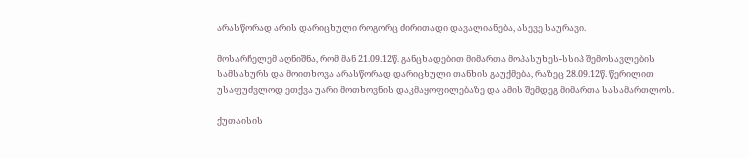არასწორად არის დარიცხული როგორც ძირითადი დავალიანება, ასევე საურავი.

მოსარჩელემ აღნიშნა, რომ მან 21.09.12წ. განცხადებით მიმართა მოპასუხეს-სსიპ შემოსავლების სამსახურს და მოითხოვა არასწორად დარიცხული თანხის გაუქმება, რაზეც 28.09.12წ. წერილით უსაფუძვლოდ ეთქვა უარი მოთხოვნის დაკმაყოფილებაზე და ამის შემდეგ მიმართა სასამართლოს.

ქუთაისის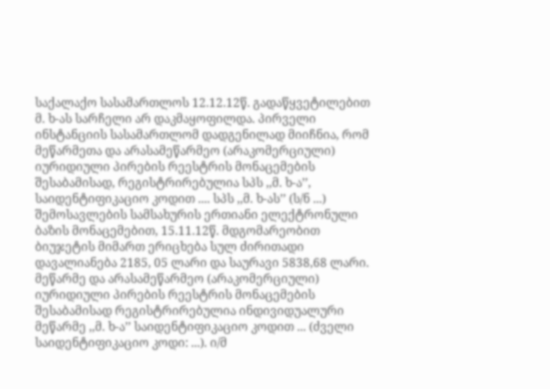საქალაქო სასამართლოს 12.12.12წ. გადაწყვეტილებით მ. ხ-ას სარჩელი არ დაკმაყოფილდა. პირველი ინსტანციის სასამართლომ დადგენილად მიიჩნია, რომ მეწარმეთა და არასამეწარმეო (არაკომერციული) იურიდიული პირების რეესტრის მონაცემების შესაბამისად, რეგისტრირებულია სპს ,,მ. ხ-ა’’, საიდენტიფიკაციო კოდით .... სპს ,,მ. ხ-ას’’ (ს/ნ ...) შემოსავლების სამსახურის ერთიანი ელექტრონული ბაზის მონაცემებით, 15.11.12წ. მდგომარეობით ბიუჯეტის მიმართ ერიცხება სულ ძირითადი დავალიანება 2185, 05 ლარი და საურავი 5838,68 ლარი. მეწარმე და არასამეწარმეო (არაკომერციული) იურიდიული პირების რეესტრის მონაცემების შესაბამისად რეგისტრირებულია ინდივიდუალური მეწარმე ,,მ. ხ-ა’’ საიდენტიფიკაციო კოდით ... (ძველი საიდენტიფიკაციო კოდი: ...). ი/მ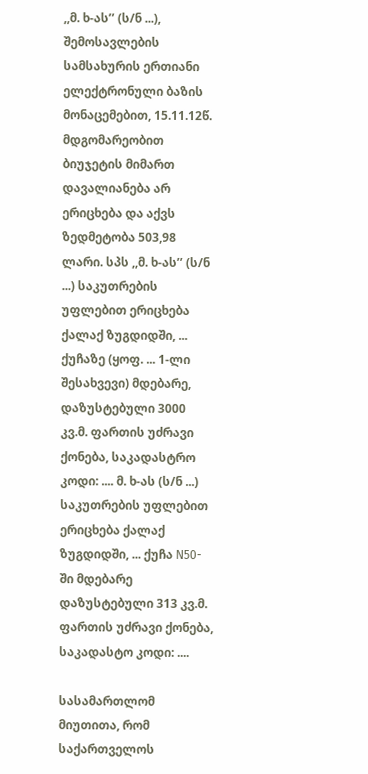,,მ. ხ-ას’’ (ს/ნ ...), შემოსავლების სამსახურის ერთიანი ელექტრონული ბაზის მონაცემებით, 15.11.12წ. მდგომარეობით ბიუჯეტის მიმართ დავალიანება არ ერიცხება და აქვს ზედმეტობა 503,98 ლარი. სპს ,,მ. ხ-ას’’ (ს/ნ ...) საკუთრების უფლებით ერიცხება ქალაქ ზუგდიდში, ... ქუჩაზე (ყოფ. ... 1-ლი შესახვევი) მდებარე, დაზუსტებული 3000 კვ.მ. ფართის უძრავი ქონება, საკადასტრო კოდი: .... მ. ხ-ას (ს/ნ ...) საკუთრების უფლებით ერიცხება ქალაქ ზუგდიდში, ... ქუჩა N50-ში მდებარე დაზუსტებული 313 კვ.მ. ფართის უძრავი ქონება, საკადასტო კოდი: ....

სასამართლომ მიუთითა, რომ საქართველოს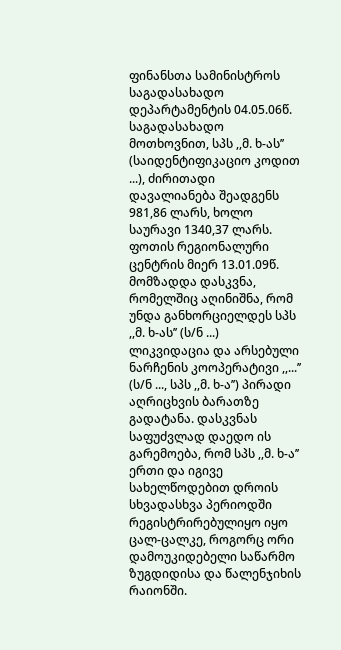ფინანსთა სამინისტროს საგადასახადო დეპარტამენტის 04.05.06წ. საგადასახადო მოთხოვნით, სპს ,,მ. ხ-ას’’ (საიდენტიფიკაციო კოდით ...), ძირითადი დავალიანება შეადგენს 981,86 ლარს, ხოლო საურავი 1340,37 ლარს. ფოთის რეგიონალური ცენტრის მიერ 13.01.09წ. მომზადდა დასკვნა, რომელშიც აღინიშნა, რომ უნდა განხორციელდეს სპს ,,მ. ხ-ას’’ (ს/ნ ...) ლიკვიდაცია და არსებული ნარჩენის კოოპერატივი ,,...’’ (ს/ნ ..., სპს ,,მ. ხ-ა’’) პირადი აღრიცხვის ბარათზე გადატანა. დასკვნას საფუძვლად დაედო ის გარემოება, რომ სპს ,,მ. ხ-ა’’ ერთი და იგივე სახელწოდებით დროის სხვადასხვა პერიოდში რეგისტრირებულიყო იყო ცალ-ცალკე, როგორც ორი დამოუკიდებელი საწარმო ზუგდიდისა და წალენჯიხის რაიონში.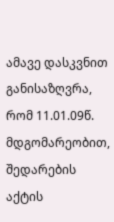ამავე დასკვნით განისაზღვრა, რომ 11.01.09წ. მდგომარეობით, შედარების აქტის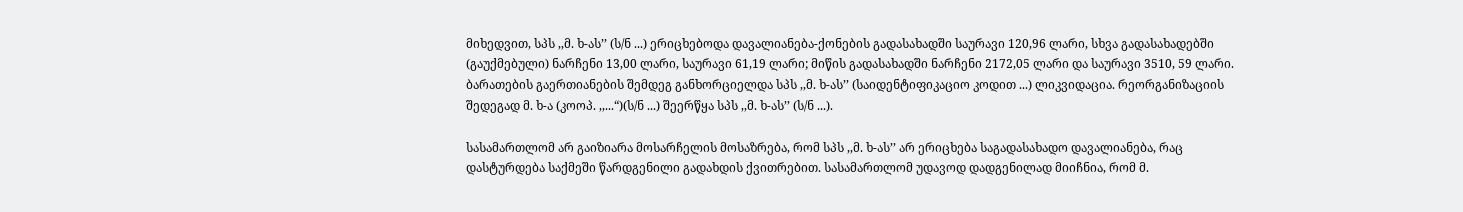მიხედვით, სპს ,,მ. ხ-ას’’ (ს/ნ ...) ერიცხებოდა დავალიანება-ქონების გადასახადში საურავი 120,96 ლარი, სხვა გადასახადებში (გაუქმებული) ნარჩენი 13,00 ლარი, საურავი 61,19 ლარი; მიწის გადასახადში ნარჩენი 2172,05 ლარი და საურავი 3510, 59 ლარი. ბარათების გაერთიანების შემდეგ განხორციელდა სპს ,,მ. ხ-ას’’ (საიდენტიფიკაციო კოდით ...) ლიკვიდაცია. რეორგანიზაციის შედეგად მ. ხ-ა (კოოპ. ,,...“)(ს/ნ ...) შეერწყა სპს ,,მ. ხ-ას’’ (ს/ნ ...).

სასამართლომ არ გაიზიარა მოსარჩელის მოსაზრება, რომ სპს ,,მ. ხ-ას’’ არ ერიცხება საგადასახადო დავალიანება, რაც დასტურდება საქმეში წარდგენილი გადახდის ქვითრებით. სასამართლომ უდავოდ დადგენილად მიიჩნია, რომ მ.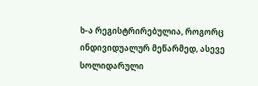ხ-ა რეგისტრირებულია, როგორც ინდივიდუალურ მეწარმედ, ასევე სოლიდარული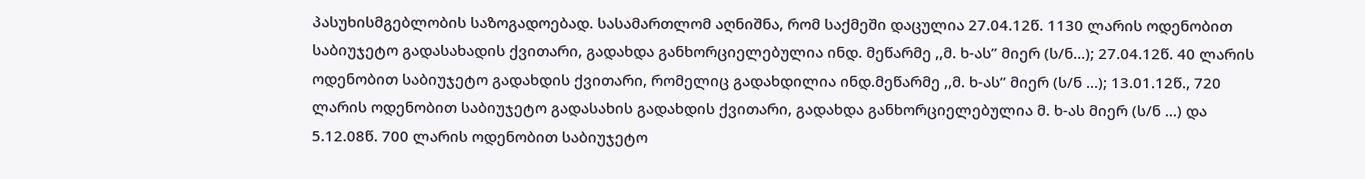პასუხისმგებლობის საზოგადოებად. სასამართლომ აღნიშნა, რომ საქმეში დაცულია 27.04.12წ. 1130 ლარის ოდენობით საბიუჯეტო გადასახადის ქვითარი, გადახდა განხორციელებულია ინდ. მეწარმე ,,მ. ხ-ას’’ მიერ (ს/ნ...); 27.04.12წ. 40 ლარის ოდენობით საბიუჯეტო გადახდის ქვითარი, რომელიც გადახდილია ინდ.მეწარმე ,,მ. ხ-ას’’ მიერ (ს/ნ ...); 13.01.12წ., 720 ლარის ოდენობით საბიუჯეტო გადასახის გადახდის ქვითარი, გადახდა განხორციელებულია მ. ხ-ას მიერ (ს/ნ ...) და 5.12.08წ. 700 ლარის ოდენობით საბიუჯეტო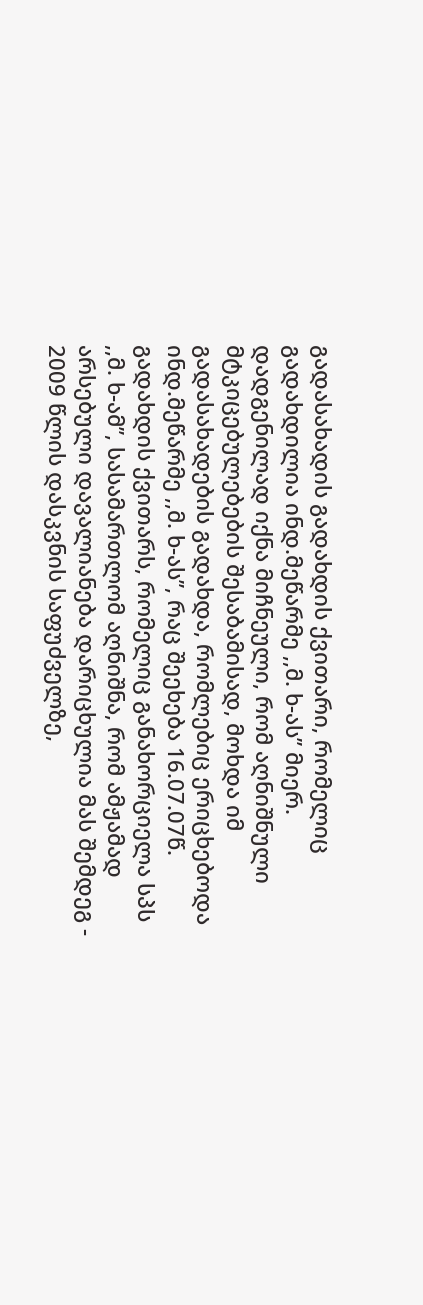გადასახადის გადახდის ქვითარი, რომელიც გადახდილია ინდ.მეწარმე ,,მ. ხ-ას’’ მიერ. დადგენილად იქნა მიჩნეული, რომ აღნიშნული მტკიცებულებების შესაბამისად, მოხდა იმ გადასახადების გადახდა, რომლებიც ერიცხებოდა ინდ.მეწარმე ,,მ. ხ-ას’’, რაც შეეხება 16.07.07წ. გადახდის ქვითარს, რომელიც განახორციელა სპს ,,მ. ხ-ამ’’, სასამართლომ აღნიშნა, რომ ამჟამად არსებული დავალიანება დარიცხულია მას შემდეგ - 2009 წლის დასკვნის საფუძველზე,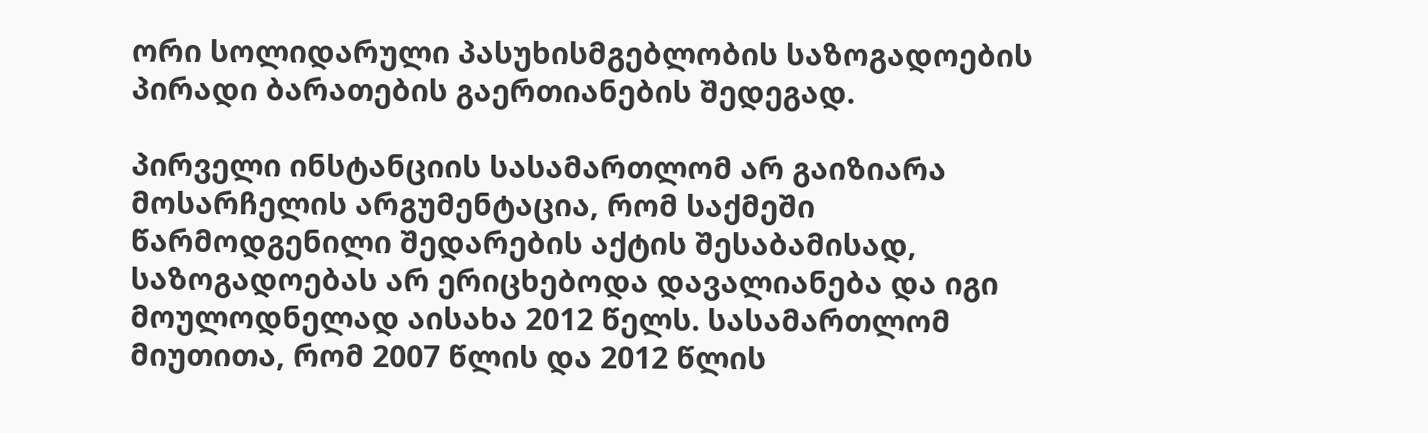ორი სოლიდარული პასუხისმგებლობის საზოგადოების პირადი ბარათების გაერთიანების შედეგად.

პირველი ინსტანციის სასამართლომ არ გაიზიარა მოსარჩელის არგუმენტაცია, რომ საქმეში წარმოდგენილი შედარების აქტის შესაბამისად, საზოგადოებას არ ერიცხებოდა დავალიანება და იგი მოულოდნელად აისახა 2012 წელს. სასამართლომ მიუთითა, რომ 2007 წლის და 2012 წლის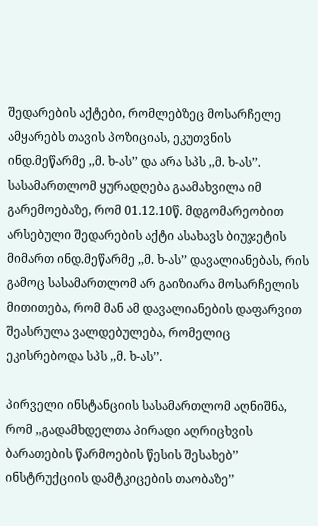შედარების აქტები, რომლებზეც მოსარჩელე ამყარებს თავის პოზიციას, ეკუთვნის ინდ.მეწარმე ,,მ. ხ-ას’’ და არა სპს ,,მ. ხ-ას’’. სასამართლომ ყურადღება გაამახვილა იმ გარემოებაზე, რომ 01.12.10წ. მდგომარეობით არსებული შედარების აქტი ასახავს ბიუჯეტის მიმართ ინდ.მეწარმე ,,მ. ხ-ას’’ დავალიანებას, რის გამოც სასამართლომ არ გაიზიარა მოსარჩელის მითითება, რომ მან ამ დავალიანების დაფარვით შეასრულა ვალდებულება, რომელიც ეკისრებოდა სპს ,,მ. ხ-ას’’.

პირველი ინსტანციის სასამართლომ აღნიშნა, რომ ,,გადამხდელთა პირადი აღრიცხვის ბარათების წარმოების წესის შესახებ’’ ინსტრუქციის დამტკიცების თაობაზე’’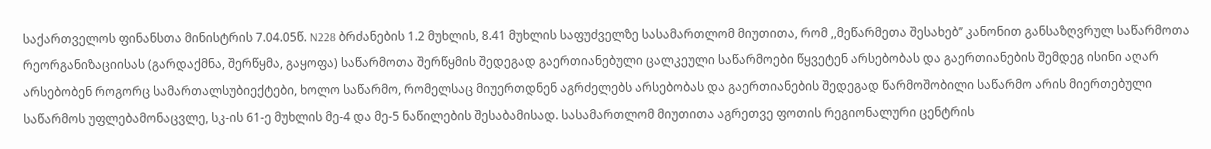საქართველოს ფინანსთა მინისტრის 7.04.05წ. N228 ბრძანების 1.2 მუხლის, 8.41 მუხლის საფუძველზე სასამართლომ მიუთითა, რომ ,,მეწარმეთა შესახებ’’ კანონით განსაზღვრულ საწარმოთა რეორგანიზაციისას (გარდაქმნა, შერწყმა, გაყოფა) საწარმოთა შერწყმის შედეგად გაერთიანებული ცალკეული საწარმოები წყვეტენ არსებობას და გაერთიანების შემდეგ ისინი აღარ არსებობენ როგორც სამართალსუბიექტები, ხოლო საწარმო, რომელსაც მიუერთდნენ აგრძელებს არსებობას და გაერთიანების შედეგად წარმოშობილი საწარმო არის მიერთებული საწარმოს უფლებამონაცვლე, სკ-ის 61-ე მუხლის მე-4 და მე-5 ნაწილების შესაბამისად. სასამართლომ მიუთითა აგრეთვე ფოთის რეგიონალური ცენტრის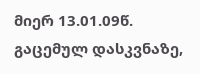მიერ 13.01.09წ. გაცემულ დასკვნაზე,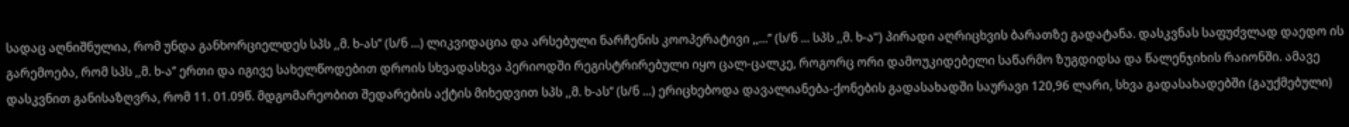სადაც აღნიშნულია, რომ უნდა განხორციელდეს სპს ,,მ. ხ-ას’’ (ს/ნ ...) ლიკვიდაცია და არსებული ნარჩენის კოოპერატივი ,,...’’ (ს/ნ ... სპს ,,მ. ხ-ა“) პირადი აღრიცხვის ბარათზე გადატანა. დასკვნას საფუძვლად დაედო ის გარემოება, რომ სპს ,,მ. ხ-ა’’ ერთი და იგივე სახელწოდებით დროის სხვადასხვა პერიოდში რეგისტრირებული იყო ცალ-ცალკე, როგორც ორი დამოუკიდებელი საწარმო ზუგდიდსა და წალენჯიხის რაიონში. ამავე დასკვნით განისაზღვრა, რომ 11. 01.09წ. მდგომარეობით შედარების აქტის მიხედვით სპს ,,მ. ხ-ას’’ (ს/ნ ...) ერიცხებოდა დავალიანება-ქონების გადასახადში საურავი 120,96 ლარი, სხვა გადასახადებში (გაუქმებული)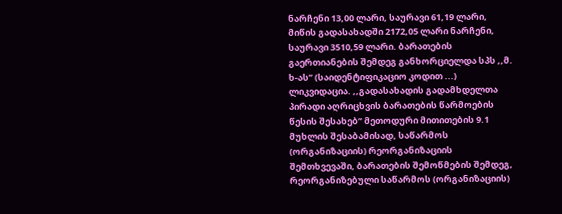ნარჩენი 13,00 ლარი, საურავი 61,19 ლარი, მიწის გადასახადში 2172,05 ლარი ნარჩენი, საურავი 3510,59 ლარი. ბარათების გაერთიანების შემდეგ განხორციელდა სპს ,,მ. ხ-ას’’ (საიდენტიფიკაციო კოდით ...) ლიკვიდაცია. ,,გადასახადის გადამხდელთა პირადი აღრიცხვის ბარათების წარმოების წესის შესახებ’’ მეთოდური მითითების 9.1 მუხლის შესაბამისად, საწარმოს (ორგანიზაციის) რეორგანიზაციის შემთხვევაში, ბარათების შემოწმების შემდეგ, რეორგანიზებული საწარმოს (ორგანიზაციის)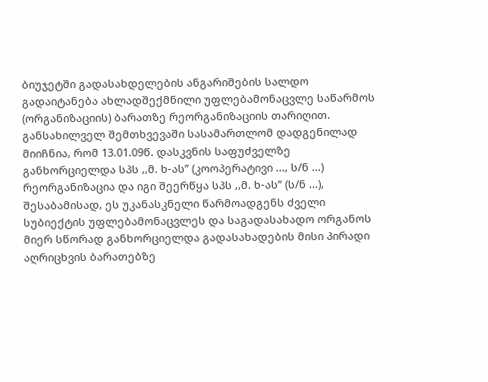ბიუჯეტში გადასახდელების ანგარიშების სალდო გადაიტანება ახლადშექმნილი უფლებამონაცვლე საწარმოს (ორგანიზაციის) ბარათზე რეორგანიზაციის თარიღით. განსახილველ შემთხვევაში სასამართლომ დადგენილად მიიჩნია, რომ 13.01.09წ. დასკვნის საფუძველზე განხორციელდა სპს ,,მ. ხ-ას’’ (კოოპერატივი ..., ს/ნ ...) რეორგანიზაცია და იგი შეერწყა სპს ,,მ. ხ-ას’’ (ს/ნ ...), შესაბამისად, ეს უკანასკნელი წარმოადგენს ძველი სუბიექტის უფლებამონაცვლეს და საგადასახადო ორგანოს მიერ სწორად განხორციელდა გადასახადების მისი პირადი აღრიცხვის ბარათებზე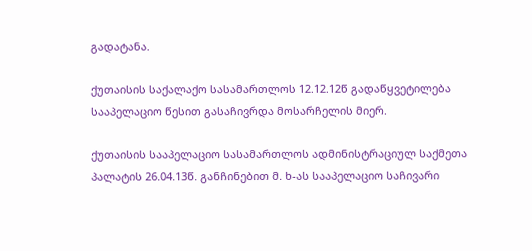გადატანა.

ქუთაისის საქალაქო სასამართლოს 12.12.12წ გადაწყვეტილება სააპელაციო წესით გასაჩივრდა მოსარჩელის მიერ.

ქუთაისის სააპელაციო სასამართლოს ადმინისტრაციულ საქმეთა პალატის 26.04.13წ. განჩინებით მ. ხ-ას სააპელაციო საჩივარი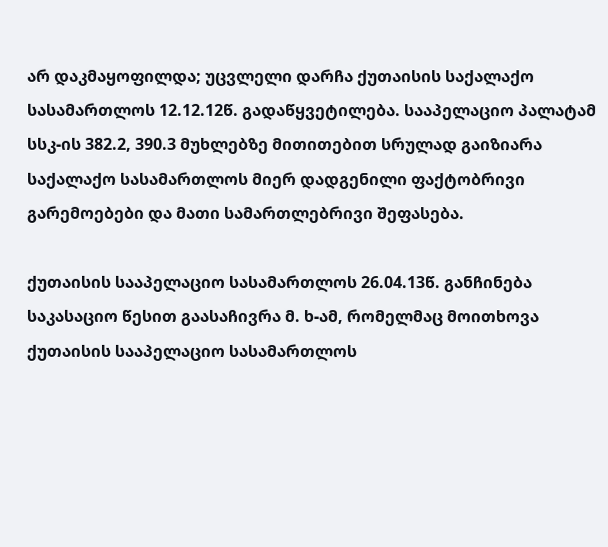არ დაკმაყოფილდა; უცვლელი დარჩა ქუთაისის საქალაქო სასამართლოს 12.12.12წ. გადაწყვეტილება. სააპელაციო პალატამ სსკ-ის 382.2, 390.3 მუხლებზე მითითებით სრულად გაიზიარა საქალაქო სასამართლოს მიერ დადგენილი ფაქტობრივი გარემოებები და მათი სამართლებრივი შეფასება.

ქუთაისის სააპელაციო სასამართლოს 26.04.13წ. განჩინება საკასაციო წესით გაასაჩივრა მ. ხ-ამ, რომელმაც მოითხოვა ქუთაისის სააპელაციო სასამართლოს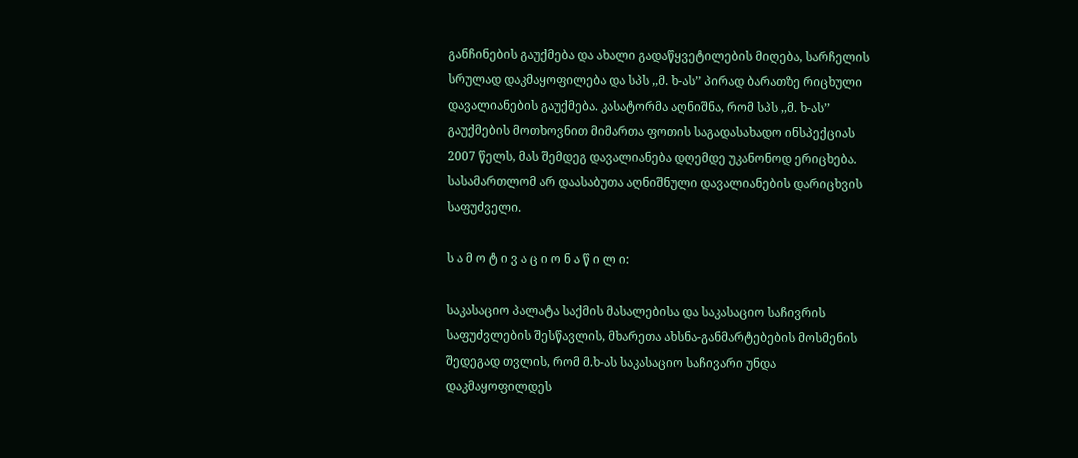განჩინების გაუქმება და ახალი გადაწყვეტილების მიღება, სარჩელის სრულად დაკმაყოფილება და სპს ,,მ. ხ-ას’’ პირად ბარათზე რიცხული დავალიანების გაუქმება. კასატორმა აღნიშნა, რომ სპს ,,მ. ხ-ას’’ გაუქმების მოთხოვნით მიმართა ფოთის საგადასახადო ინსპექციას 2007 წელს, მას შემდეგ დავალიანება დღემდე უკანონოდ ერიცხება. სასამართლომ არ დაასაბუთა აღნიშნული დავალიანების დარიცხვის საფუძველი.

ს ა მ ო ტ ი ვ ა ც ი ო ნ ა წ ი ლ ი:

საკასაციო პალატა საქმის მასალებისა და საკასაციო საჩივრის საფუძვლების შესწავლის, მხარეთა ახსნა-განმარტებების მოსმენის შედეგად თვლის, რომ მ.ხ-ას საკასაციო საჩივარი უნდა დაკმაყოფილდეს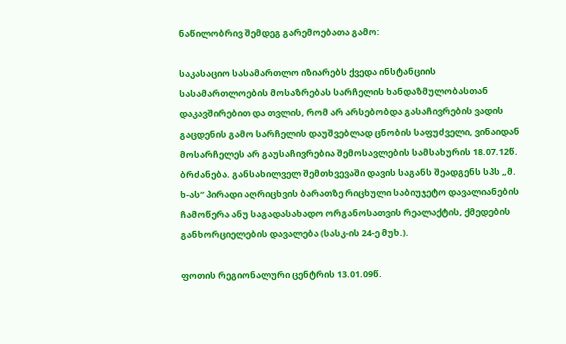ნაწილობრივ შემდეგ გარემოებათა გამო:

საკასაციო სასამართლო იზიარებს ქვედა ინსტანციის სასამართლოების მოსაზრებას სარჩელის ხანდაზმულობასთან დაკავშირებით და თვლის, რომ არ არსებობდა გასაჩივრების ვადის გაცდენის გამო სარჩელის დაუშვებლად ცნობის საფუძველი, ვინაიდან მოსარჩელეს არ გაუსაჩივრებია შემოსავლების სამსახურის 18.07.12წ. ბრძანება. განსახილველ შემთხვევაში დავის საგანს შეადგენს სპს „მ. ხ-ას“ პირადი აღრიცხვის ბარათზე რიცხული საბიუჯეტო დავალიანების ჩამოწერა ანუ საგადასახადო ორგანოსათვის რეალაქტის, ქმედების განხორციელების დავალება (სასკ-ის 24-ე მუხ.).

ფოთის რეგიონალური ცენტრის 13.01.09წ.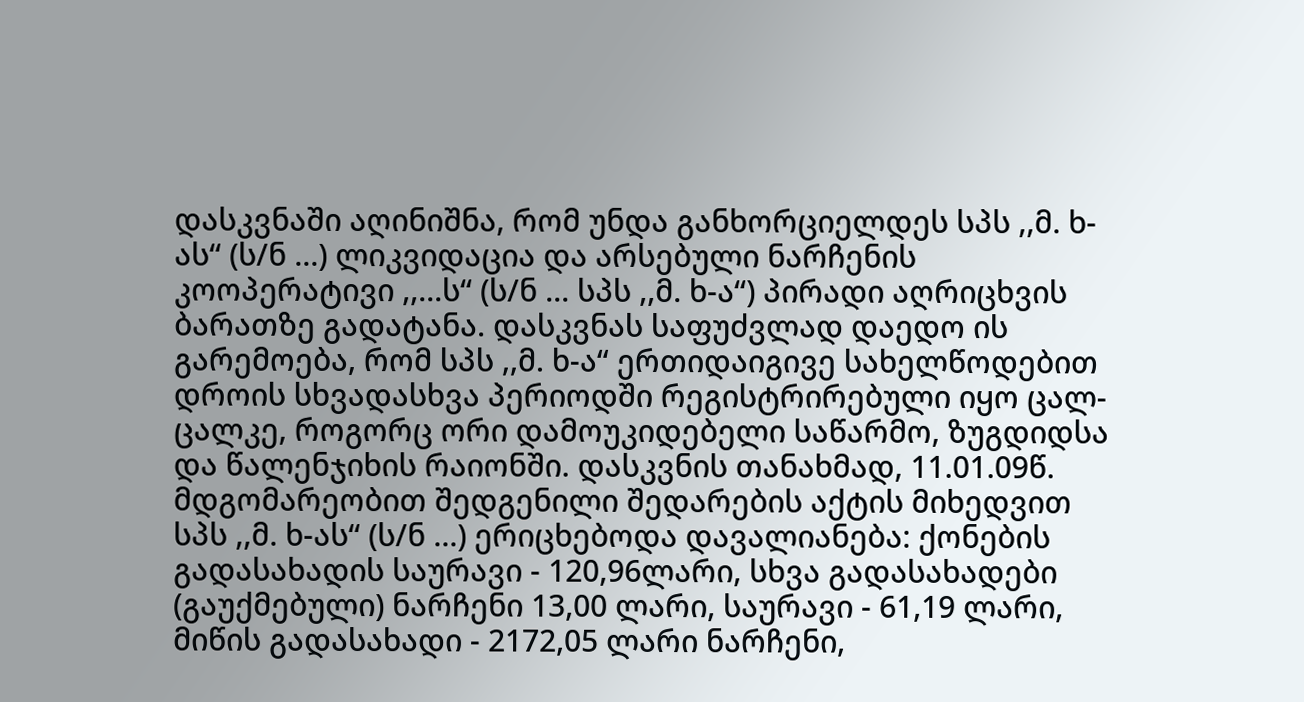დასკვნაში აღინიშნა, რომ უნდა განხორციელდეს სპს ,,მ. ხ-ას“ (ს/ნ ...) ლიკვიდაცია და არსებული ნარჩენის კოოპერატივი ,,...ს“ (ს/ნ ... სპს ,,მ. ხ-ა“) პირადი აღრიცხვის ბარათზე გადატანა. დასკვნას საფუძვლად დაედო ის გარემოება, რომ სპს ,,მ. ხ-ა“ ერთიდაიგივე სახელწოდებით დროის სხვადასხვა პერიოდში რეგისტრირებული იყო ცალ-ცალკე, როგორც ორი დამოუკიდებელი საწარმო, ზუგდიდსა და წალენჯიხის რაიონში. დასკვნის თანახმად, 11.01.09წ. მდგომარეობით შედგენილი შედარების აქტის მიხედვით სპს ,,მ. ხ-ას“ (ს/ნ ...) ერიცხებოდა დავალიანება: ქონების გადასახადის საურავი - 120,96ლარი, სხვა გადასახადები (გაუქმებული) ნარჩენი 13,00 ლარი, საურავი - 61,19 ლარი, მიწის გადასახადი - 2172,05 ლარი ნარჩენი,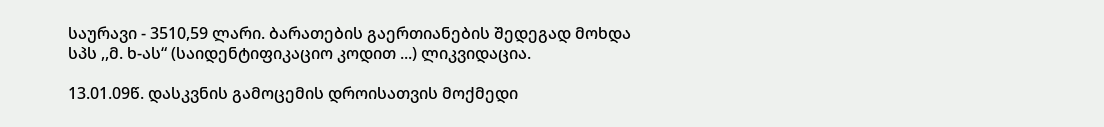საურავი - 3510,59 ლარი. ბარათების გაერთიანების შედეგად მოხდა სპს ,,მ. ხ-ას“ (საიდენტიფიკაციო კოდით ...) ლიკვიდაცია.

13.01.09წ. დასკვნის გამოცემის დროისათვის მოქმედი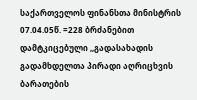საქართველოს ფინანსთა მინისტრის 07.04.05წ. =228 ბრძანებით დამტკიცებული ,,გადასახადის გადამხდელთა პირადი აღრიცხვის ბარათების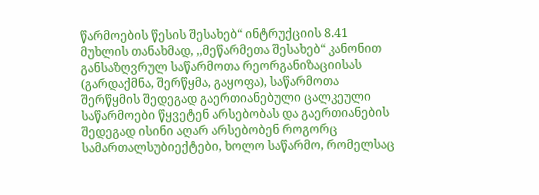წარმოების წესის შესახებ“ ინტრუქციის 8.41 მუხლის თანახმად, ,,მეწარმეთა შესახებ“ კანონით განსაზღვრულ საწარმოთა რეორგანიზაციისას (გარდაქმნა, შერწყმა, გაყოფა), საწარმოთა შერწყმის შედეგად გაერთიანებული ცალკეული საწარმოები წყვეტენ არსებობას და გაერთიანების შედეგად ისინი აღარ არსებობენ როგორც სამართალსუბიექტები, ხოლო საწარმო, რომელსაც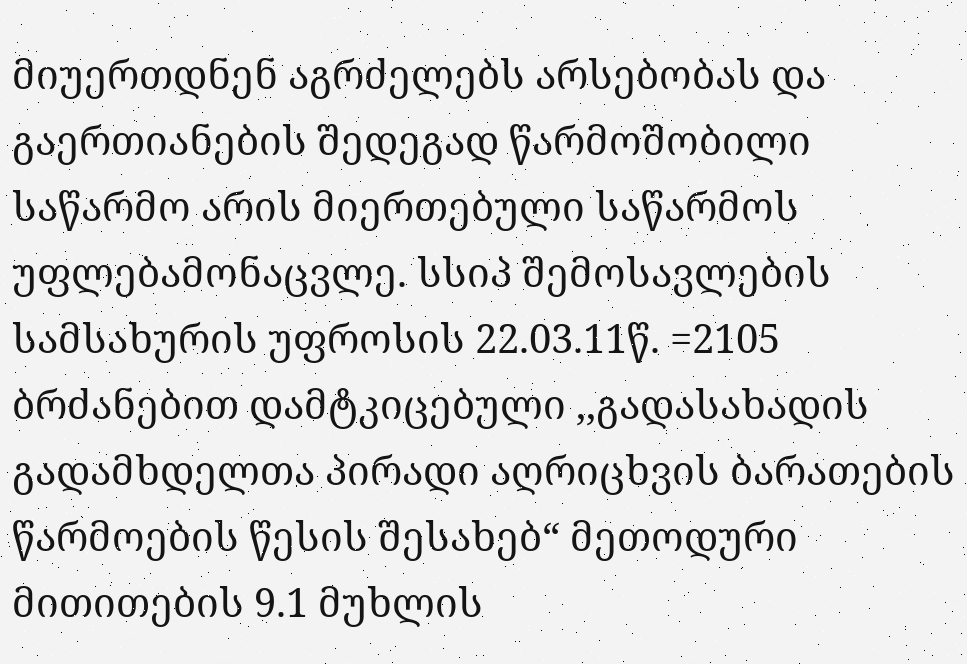მიუერთდნენ აგრძელებს არსებობას და გაერთიანების შედეგად წარმოშობილი საწარმო არის მიერთებული საწარმოს უფლებამონაცვლე. სსიპ შემოსავლების სამსახურის უფროსის 22.03.11წ. =2105 ბრძანებით დამტკიცებული ,,გადასახადის გადამხდელთა პირადი აღრიცხვის ბარათების წარმოების წესის შესახებ“ მეთოდური მითითების 9.1 მუხლის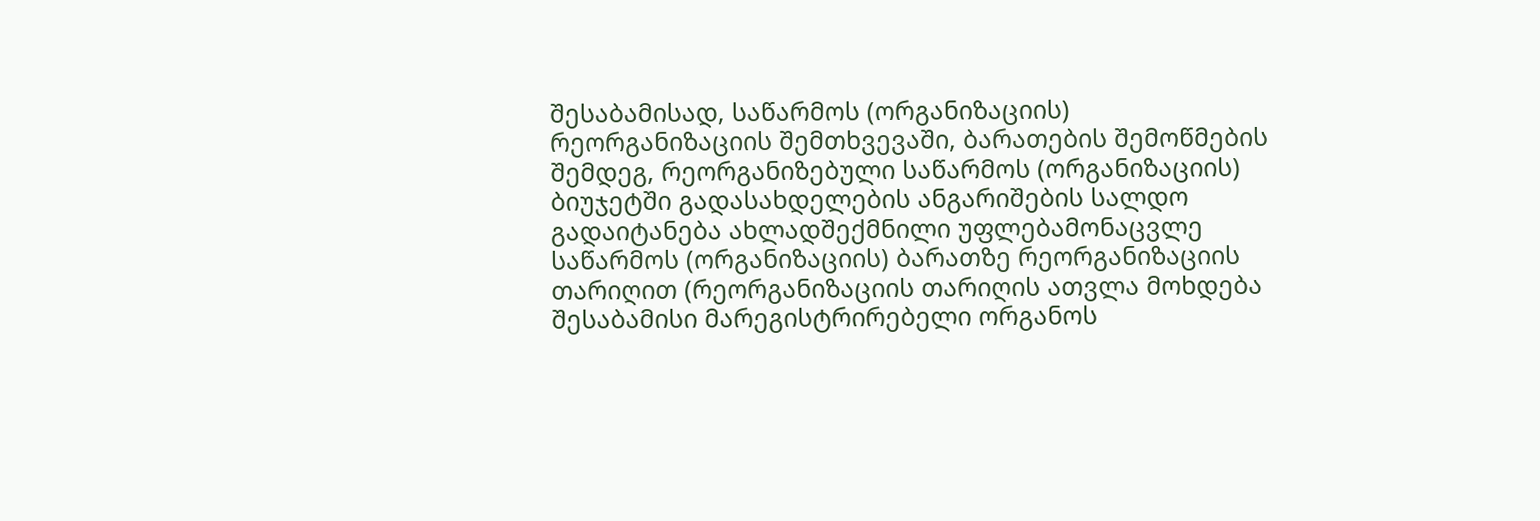შესაბამისად, საწარმოს (ორგანიზაციის) რეორგანიზაციის შემთხვევაში, ბარათების შემოწმების შემდეგ, რეორგანიზებული საწარმოს (ორგანიზაციის) ბიუჯეტში გადასახდელების ანგარიშების სალდო გადაიტანება ახლადშექმნილი უფლებამონაცვლე საწარმოს (ორგანიზაციის) ბარათზე რეორგანიზაციის თარიღით (რეორგანიზაციის თარიღის ათვლა მოხდება შესაბამისი მარეგისტრირებელი ორგანოს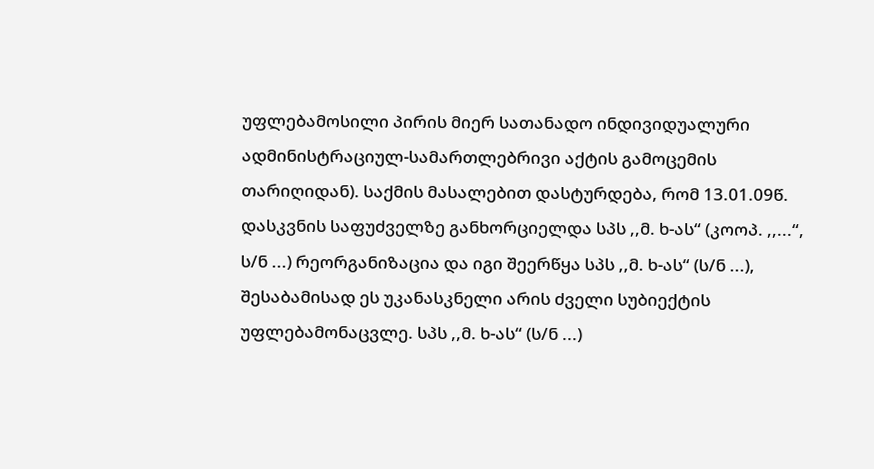უფლებამოსილი პირის მიერ სათანადო ინდივიდუალური ადმინისტრაციულ-სამართლებრივი აქტის გამოცემის თარიღიდან). საქმის მასალებით დასტურდება, რომ 13.01.09წ. დასკვნის საფუძველზე განხორციელდა სპს ,,მ. ხ-ას“ (კოოპ. ,,...“, ს/ნ ...) რეორგანიზაცია და იგი შეერწყა სპს ,,მ. ხ-ას“ (ს/ნ ...), შესაბამისად ეს უკანასკნელი არის ძველი სუბიექტის უფლებამონაცვლე. სპს ,,მ. ხ-ას“ (ს/ნ ...)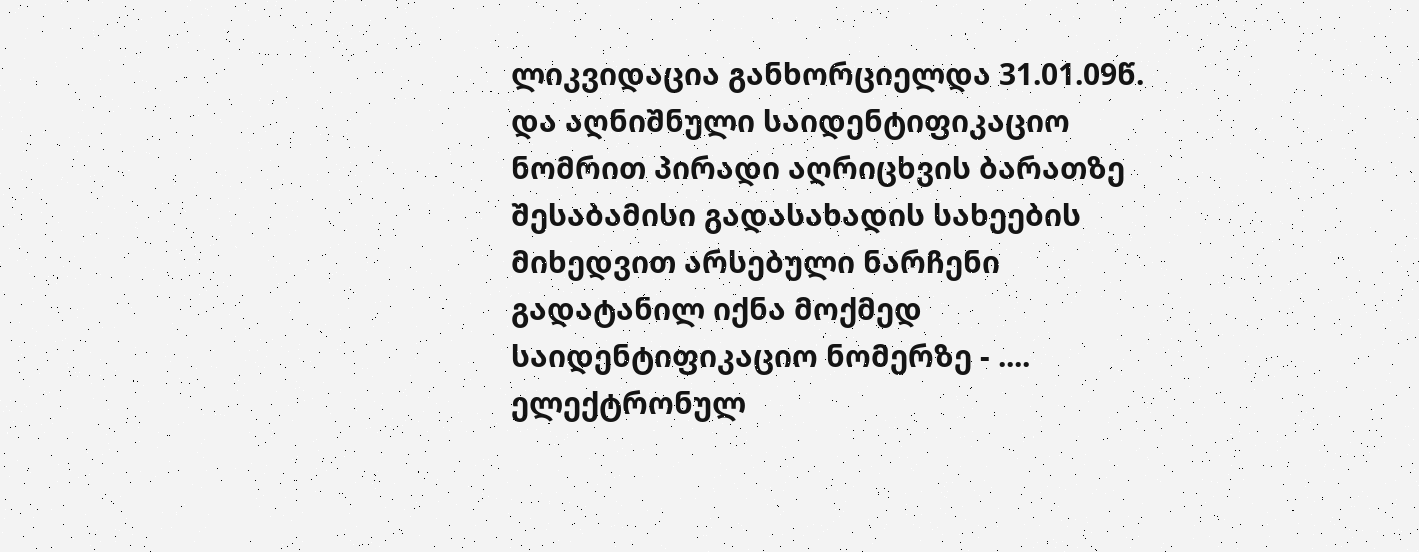ლიკვიდაცია განხორციელდა 31.01.09წ. და აღნიშნული საიდენტიფიკაციო ნომრით პირადი აღრიცხვის ბარათზე შესაბამისი გადასახადის სახეების მიხედვით არსებული ნარჩენი გადატანილ იქნა მოქმედ საიდენტიფიკაციო ნომერზე - .... ელექტრონულ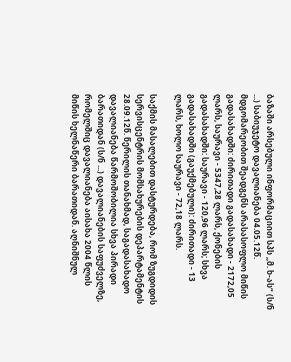ბაზაში არსებული ინფორმაციით სპს ,,მ. ხ-ას“ (ს/ნ ...) საბიუჯეტო დავალიანება 04.05.12წ. მდგომარეობით შეადგენს არასასოფლო მიწის გადასახადში: ძირითადი გადასახადი - 2172,05 ლარს, საურავი - 5347,28 ლარს, ქონების გადასახადში: საურავი - 120,96 ლარს; სხვა გადასახადში (გაუქმებული): ძირითადი - 13 ლარს, ხოლო საურავი - 72,18 ლარს.

საქმის მასალებით დასტურდება, რომ ზუგდიდის სერვისცენტრის მომსახურების დეპარტამენტის 28.09.12წ. წერილის თანახმად, საგადასახადო დავალიანება წარმოშობილია სხვა პირადი ბარათიდან (ს/ნ ...) დავალიანების საფუძველზე, რომელშიც დავალიანება აისახა 2004 წლის მიწის ხელნაწერი ბარათიდან. აღნიშნულ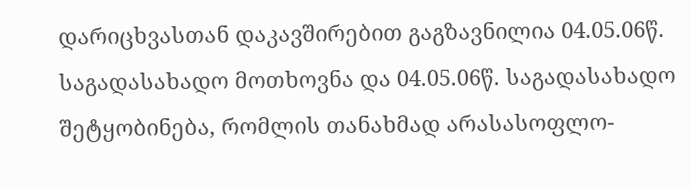დარიცხვასთან დაკავშირებით გაგზავნილია 04.05.06წ. საგადასახადო მოთხოვნა და 04.05.06წ. საგადასახადო შეტყობინება, რომლის თანახმად არასასოფლო-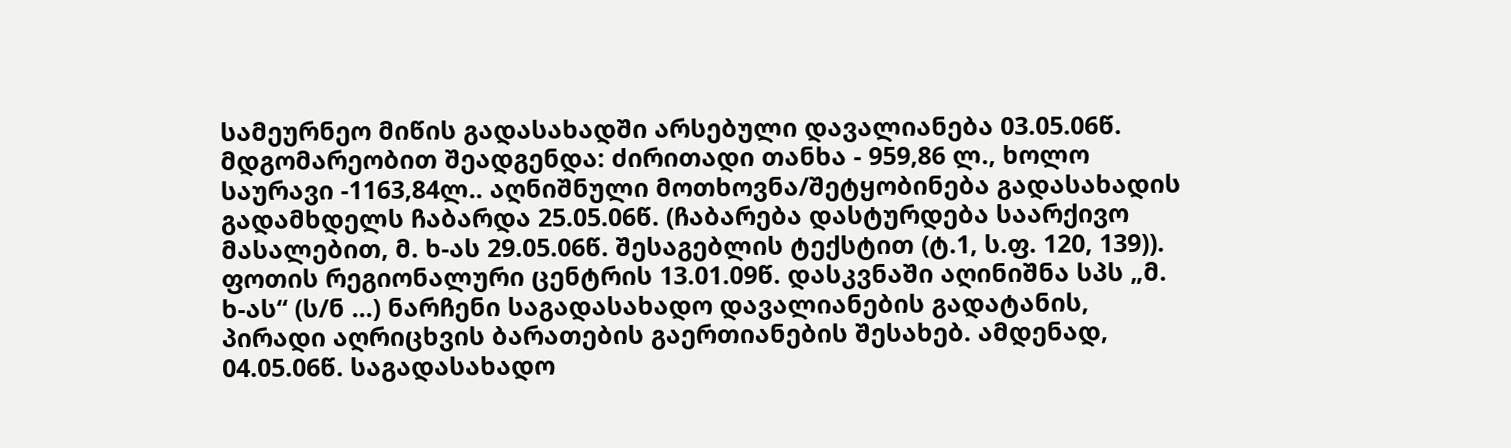სამეურნეო მიწის გადასახადში არსებული დავალიანება 03.05.06წ. მდგომარეობით შეადგენდა: ძირითადი თანხა - 959,86 ლ., ხოლო საურავი -1163,84ლ.. აღნიშნული მოთხოვნა/შეტყობინება გადასახადის გადამხდელს ჩაბარდა 25.05.06წ. (ჩაბარება დასტურდება საარქივო მასალებით, მ. ხ-ას 29.05.06წ. შესაგებლის ტექსტით (ტ.1, ს.ფ. 120, 139)). ფოთის რეგიონალური ცენტრის 13.01.09წ. დასკვნაში აღინიშნა სპს „მ. ხ-ას“ (ს/ნ ...) ნარჩენი საგადასახადო დავალიანების გადატანის, პირადი აღრიცხვის ბარათების გაერთიანების შესახებ. ამდენად, 04.05.06წ. საგადასახადო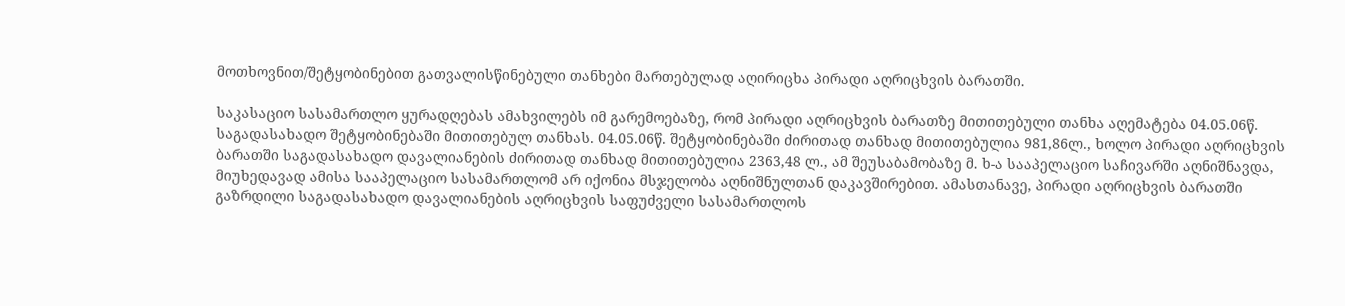მოთხოვნით/შეტყობინებით გათვალისწინებული თანხები მართებულად აღირიცხა პირადი აღრიცხვის ბარათში.

საკასაციო სასამართლო ყურადღებას ამახვილებს იმ გარემოებაზე, რომ პირადი აღრიცხვის ბარათზე მითითებული თანხა აღემატება 04.05.06წ. საგადასახადო შეტყობინებაში მითითებულ თანხას. 04.05.06წ. შეტყობინებაში ძირითად თანხად მითითებულია 981,86ლ., ხოლო პირადი აღრიცხვის ბარათში საგადასახადო დავალიანების ძირითად თანხად მითითებულია 2363,48 ლ., ამ შეუსაბამობაზე მ. ხ-ა სააპელაციო საჩივარში აღნიშნავდა, მიუხედავად ამისა სააპელაციო სასამართლომ არ იქონია მსჯელობა აღნიშნულთან დაკავშირებით. ამასთანავე, პირადი აღრიცხვის ბარათში გაზრდილი საგადასახადო დავალიანების აღრიცხვის საფუძველი სასამართლოს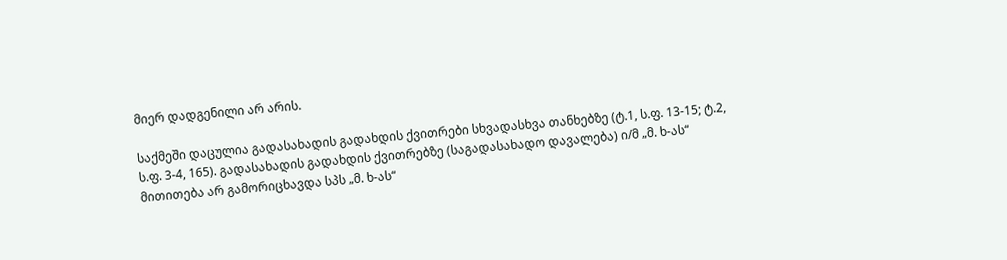მიერ დადგენილი არ არის.

საქმეში დაცულია გადასახადის გადახდის ქვითრები სხვადასხვა თანხებზე (ტ.1, ს.ფ. 13-15; ტ.2, ს.ფ. 3-4, 165). გადასახადის გადახდის ქვითრებზე (საგადასახადო დავალება) ი/მ „მ. ხ-ას“ მითითება არ გამორიცხავდა სპს „მ. ხ-ას“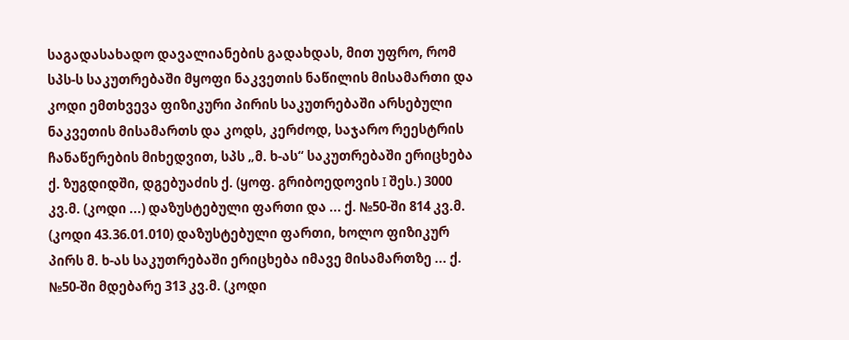საგადასახადო დავალიანების გადახდას, მით უფრო, რომ სპს-ს საკუთრებაში მყოფი ნაკვეთის ნაწილის მისამართი და კოდი ემთხვევა ფიზიკური პირის საკუთრებაში არსებული ნაკვეთის მისამართს და კოდს, კერძოდ, საჯარო რეესტრის ჩანაწერების მიხედვით, სპს „მ. ხ-ას“ საკუთრებაში ერიცხება ქ. ზუგდიდში, დგებუაძის ქ. (ყოფ. გრიბოედოვის I შეს.) 3000 კვ.მ. (კოდი ...) დაზუსტებული ფართი და ... ქ. №50-ში 814 კვ.მ. (კოდი 43.36.01.010) დაზუსტებული ფართი, ხოლო ფიზიკურ პირს მ. ხ-ას საკუთრებაში ერიცხება იმავე მისამართზე ... ქ. №50-ში მდებარე 313 კვ.მ. (კოდი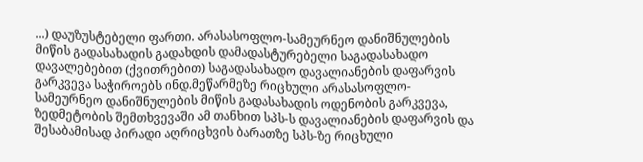...) დაუზუსტებელი ფართი. არასასოფლო-სამეურნეო დანიშნულების მიწის გადასახადის გადახდის დამადასტურებელი საგადასახადო დავალებებით (ქვითრებით) საგადასახადო დავალიანების დაფარვის გარკვევა საჭიროებს ინდ.მეწარმეზე რიცხული არასასოფლო-სამეურნეო დანიშნულების მიწის გადასახადის ოდენობის გარკვევა, ზედმეტობის შემთხვევაში ამ თანხით სპს-ს დავალიანების დაფარვის და შესაბამისად პირადი აღრიცხვის ბარათზე სპს-ზე რიცხული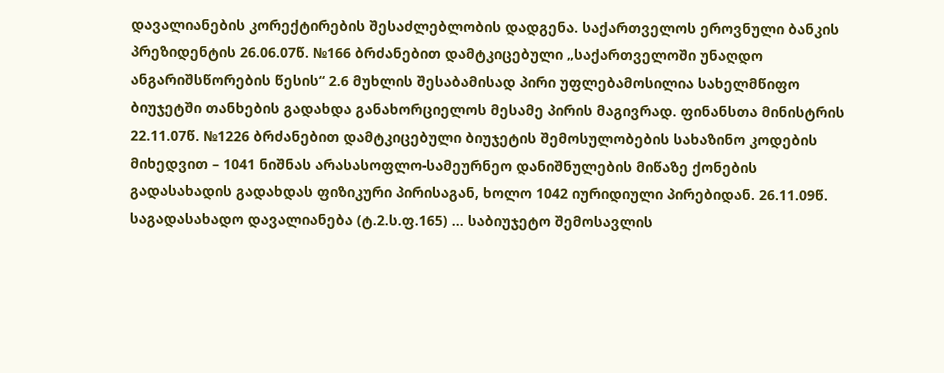დავალიანების კორექტირების შესაძლებლობის დადგენა. საქართველოს ეროვნული ბანკის პრეზიდენტის 26.06.07წ. №166 ბრძანებით დამტკიცებული „საქართველოში უნაღდო ანგარიშსწორების წესის“ 2.6 მუხლის შესაბამისად პირი უფლებამოსილია სახელმწიფო ბიუჯეტში თანხების გადახდა განახორციელოს მესამე პირის მაგივრად. ფინანსთა მინისტრის 22.11.07წ. №1226 ბრძანებით დამტკიცებული ბიუჯეტის შემოსულობების სახაზინო კოდების მიხედვით – 1041 ნიშნას არასასოფლო-სამეურნეო დანიშნულების მიწაზე ქონების გადასახადის გადახდას ფიზიკური პირისაგან, ხოლო 1042 იურიდიული პირებიდან. 26.11.09წ. საგადასახადო დავალიანება (ტ.2.ს.ფ.165) ... საბიუჯეტო შემოსავლის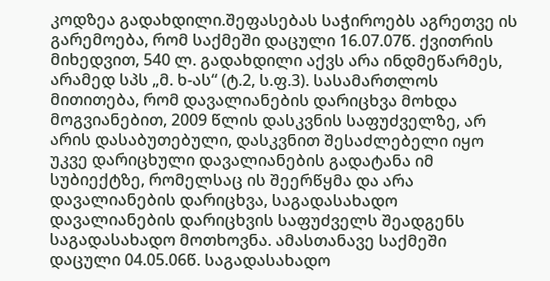კოდზეა გადახდილი.შეფასებას საჭიროებს აგრეთვე ის გარემოება, რომ საქმეში დაცული 16.07.07წ. ქვითრის მიხედვით, 540 ლ. გადახდილი აქვს არა ინდმეწარმეს, არამედ სპს „მ. ხ-ას“ (ტ.2, ს.ფ.3). სასამართლოს მითითება, რომ დავალიანების დარიცხვა მოხდა მოგვიანებით, 2009 წლის დასკვნის საფუძველზე, არ არის დასაბუთებული, დასკვნით შესაძლებელი იყო უკვე დარიცხული დავალიანების გადატანა იმ სუბიექტზე, რომელსაც ის შეერწყმა და არა დავალიანების დარიცხვა, საგადასახადო დავალიანების დარიცხვის საფუძველს შეადგენს საგადასახადო მოთხოვნა. ამასთანავე საქმეში დაცული 04.05.06წ. საგადასახადო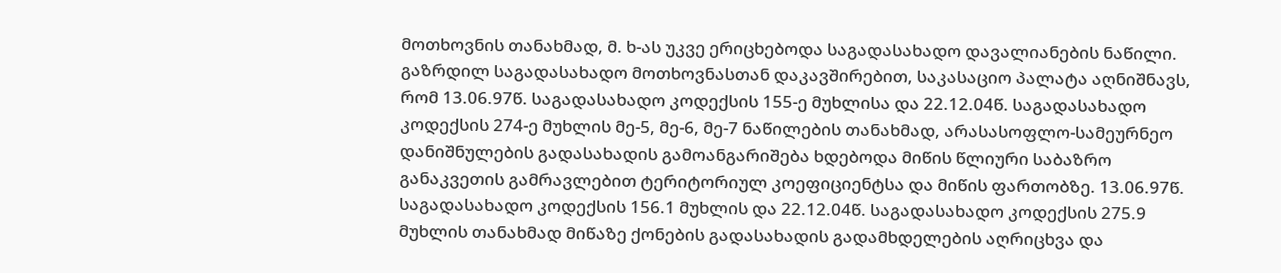მოთხოვნის თანახმად, მ. ხ-ას უკვე ერიცხებოდა საგადასახადო დავალიანების ნაწილი. გაზრდილ საგადასახადო მოთხოვნასთან დაკავშირებით, საკასაციო პალატა აღნიშნავს, რომ 13.06.97წ. საგადასახადო კოდექსის 155-ე მუხლისა და 22.12.04წ. საგადასახადო კოდექსის 274-ე მუხლის მე-5, მე-6, მე-7 ნაწილების თანახმად, არასასოფლო-სამეურნეო დანიშნულების გადასახადის გამოანგარიშება ხდებოდა მიწის წლიური საბაზრო განაკვეთის გამრავლებით ტერიტორიულ კოეფიციენტსა და მიწის ფართობზე. 13.06.97წ. საგადასახადო კოდექსის 156.1 მუხლის და 22.12.04წ. საგადასახადო კოდექსის 275.9 მუხლის თანახმად მიწაზე ქონების გადასახადის გადამხდელების აღრიცხვა და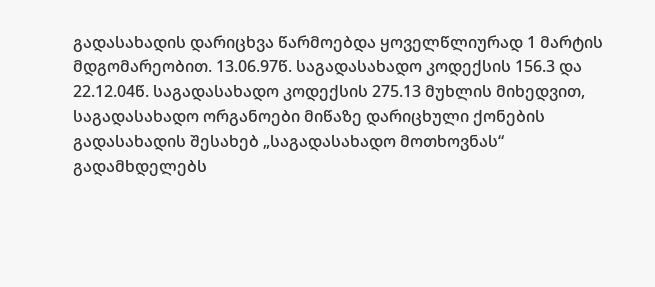გადასახადის დარიცხვა წარმოებდა ყოველწლიურად 1 მარტის მდგომარეობით. 13.06.97წ. საგადასახადო კოდექსის 156.3 და 22.12.04წ. საგადასახადო კოდექსის 275.13 მუხლის მიხედვით, საგადასახადო ორგანოები მიწაზე დარიცხული ქონების გადასახადის შესახებ „საგადასახადო მოთხოვნას“ გადამხდელებს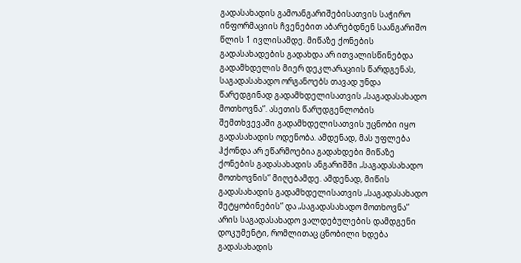გადასახადის გამოანგარიშებისათვის საჭირო ინფორმაციის ჩვენებით აბარებდნენ საანგარიშო წლის 1 ივლისამდე. მიწაზე ქონების გადასახადების გადახდა არ ითვალისწინებდა გადამხდელის მიერ დეკლარაციის წარდგენას, საგადასახადო ორგანოებს თავად უნდა წარედგინად გადამხდელისათვის „საგადასახადო მოთხოვნა“. ასეთის წარუდგენლობის შემთხვევაში გადამხდელისათვის უცნობი იყო გადასახადის ოდენობა. ამდენად, მას უფლება ჰქონდა არ ეწარმოებია გადახდები მიწაზე ქონების გადასახადის ანგარიშში „საგადასახადო მოთხოვნის“ მიღებამდე. ამდენად, მიწის გადასახადის გადამხდელისათვის „საგადასახადო შეტყობინების“ და „საგადასახადო მოთხოვნა“ არის საგადასახადო ვალდებულების დამდგენი დოკუმენტი, რომლითაც ცნობილი ხდება გადასახადის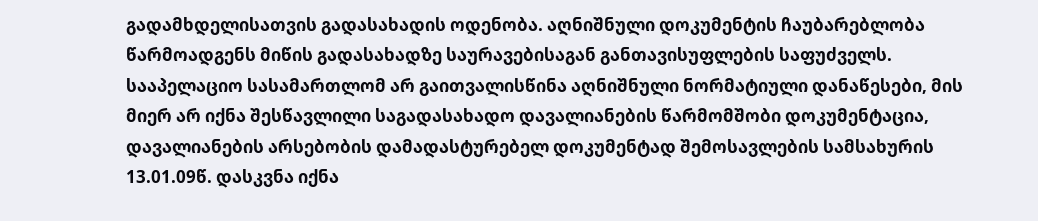გადამხდელისათვის გადასახადის ოდენობა. აღნიშნული დოკუმენტის ჩაუბარებლობა წარმოადგენს მიწის გადასახადზე საურავებისაგან განთავისუფლების საფუძველს. სააპელაციო სასამართლომ არ გაითვალისწინა აღნიშნული ნორმატიული დანაწესები, მის მიერ არ იქნა შესწავლილი საგადასახადო დავალიანების წარმომშობი დოკუმენტაცია, დავალიანების არსებობის დამადასტურებელ დოკუმენტად შემოსავლების სამსახურის 13.01.09წ. დასკვნა იქნა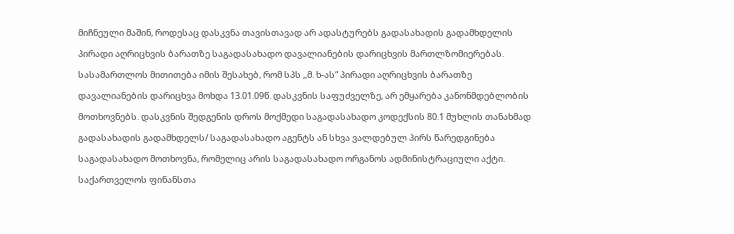მიჩნეული მაშინ, როდესაც დასკვნა თავისთავად არ ადასტურებს გადასახადის გადამხდელის პირადი აღრიცხვის ბარათზე საგადასახადო დავალიანების დარიცხვის მართლზომიერებას. სასამართლოს მითითება იმის შესახებ, რომ სპს ,,მ. ხ-ას“ პირადი აღრიცხვის ბარათზე დავალიანების დარიცხვა მოხდა 13.01.09წ. დასკვნის საფუძველზე, არ ემყარება კანონმდებლობის მოთხოვნებს. დასკვნის შედგენის დროს მოქმედი საგადასახადო კოდექსის 80.1 მუხლის თანახმად გადასახადის გადამხდელს/ საგადასახადო აგენტს ან სხვა ვალდებულ პირს წარედგინება საგადასახადო მოთხოვნა, რომელიც არის საგადასახადო ორგანოს ადმინისტრაციული აქტი. საქართველოს ფინანსთა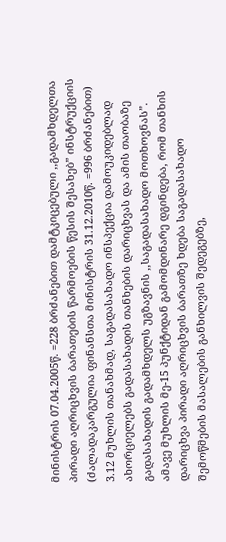მინისტრის 07.04.2005წ. =228 ბრძანებით დამტკიცებული ,,გადამხდელთა პირადი აღრიცხვის ბარათების წარმოების წესის შესახებ” ინსტრუქციის (ძალადაკარგულია ფინანსთა მინისტრის 31.12.2010წ. =996 ბრძანებით) 3.12 მუხლის თანახმად, საგადასახადო ინსპექცია დამოუკიდებლად ახორციელებს გადასახადის თანხების დარიცხვას და ამის თაობაზე გადასახადის გადამხდელს უგზავნის ,,საგადასახადო მოთხოვნას”. ამავე მუხლის მე-15 პუნქტიდან გამომდინარე დგინდება, რომ თანხის დარიცხვა პირადი აღრიცხვის ბარათზე ხდება საგადასახადო შემოწმების მასალების განხილვის შედეგებზე,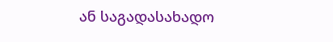ან საგადასახადო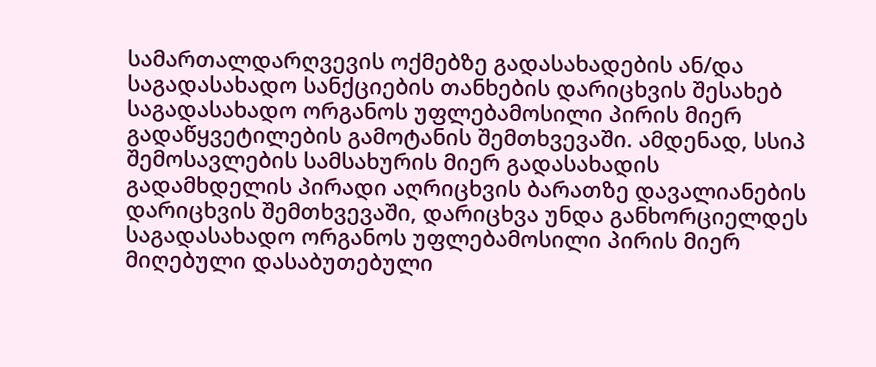სამართალდარღვევის ოქმებზე გადასახადების ან/და საგადასახადო სანქციების თანხების დარიცხვის შესახებ საგადასახადო ორგანოს უფლებამოსილი პირის მიერ გადაწყვეტილების გამოტანის შემთხვევაში. ამდენად, სსიპ შემოსავლების სამსახურის მიერ გადასახადის გადამხდელის პირადი აღრიცხვის ბარათზე დავალიანების დარიცხვის შემთხვევაში, დარიცხვა უნდა განხორციელდეს საგადასახადო ორგანოს უფლებამოსილი პირის მიერ მიღებული დასაბუთებული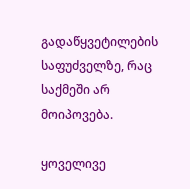გადაწყვეტილების საფუძველზე, რაც საქმეში არ მოიპოვება.

ყოველივე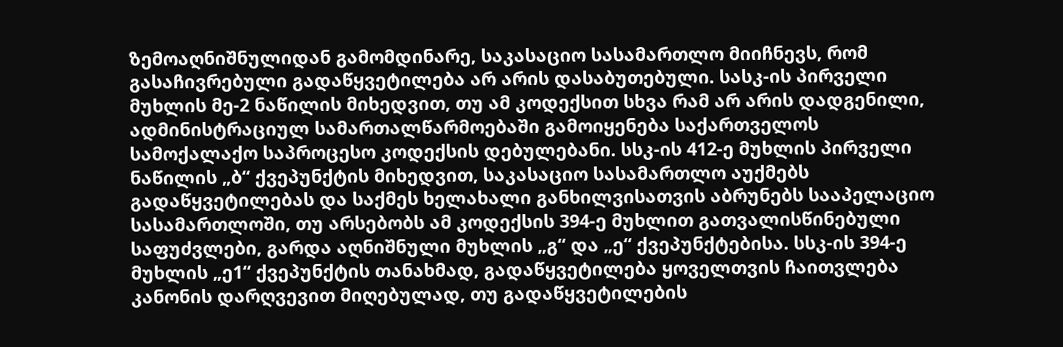ზემოაღნიშნულიდან გამომდინარე, საკასაციო სასამართლო მიიჩნევს, რომ გასაჩივრებული გადაწყვეტილება არ არის დასაბუთებული. სასკ-ის პირველი მუხლის მე-2 ნაწილის მიხედვით, თუ ამ კოდექსით სხვა რამ არ არის დადგენილი, ადმინისტრაციულ სამართალწარმოებაში გამოიყენება საქართველოს სამოქალაქო საპროცესო კოდექსის დებულებანი. სსკ-ის 412-ე მუხლის პირველი ნაწილის „ბ“ ქვეპუნქტის მიხედვით, საკასაციო სასამართლო აუქმებს გადაწყვეტილებას და საქმეს ხელახალი განხილვისათვის აბრუნებს სააპელაციო სასამართლოში, თუ არსებობს ამ კოდექსის 394-ე მუხლით გათვალისწინებული საფუძვლები, გარდა აღნიშნული მუხლის „გ“ და „ე“ ქვეპუნქტებისა. სსკ-ის 394-ე მუხლის „ე1“ ქვეპუნქტის თანახმად, გადაწყვეტილება ყოველთვის ჩაითვლება კანონის დარღვევით მიღებულად, თუ გადაწყვეტილების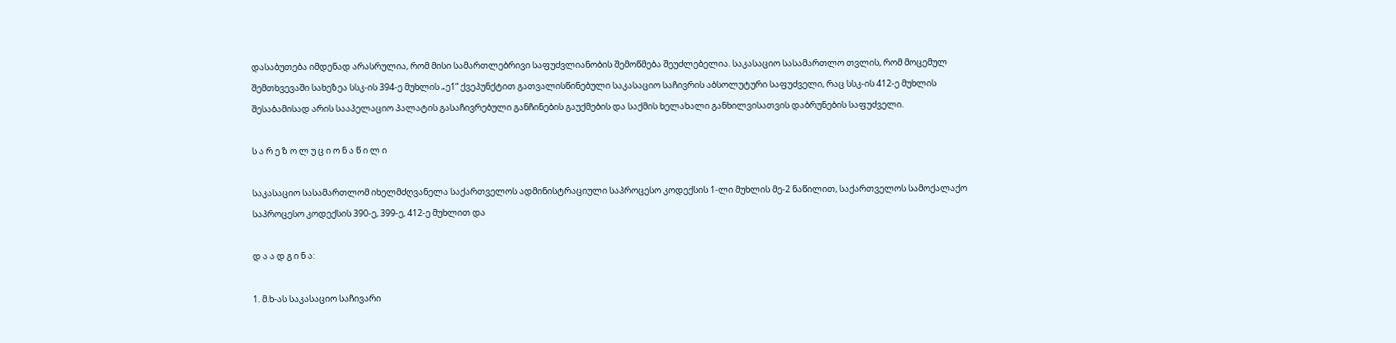დასაბუთება იმდენად არასრულია, რომ მისი სამართლებრივი საფუძვლიანობის შემოწმება შეუძლებელია. საკასაციო სასამართლო თვლის, რომ მოცემულ შემთხვევაში სახეზეა სსკ-ის 394-ე მუხლის „ე1“ ქვეპუნქტით გათვალისწინებული საკასაციო საჩივრის აბსოლუტური საფუძველი, რაც სსკ-ის 412-ე მუხლის შესაბამისად არის სააპელაციო პალატის გასაჩივრებული განჩინების გაუქმების და საქმის ხელახალი განხილვისათვის დაბრუნების საფუძველი.

ს ა რ ე ზ ო ლ უ ც ი ო ნ ა წ ი ლ ი

საკასაციო სასამართლომ იხელმძღვანელა საქართველოს ადმინისტრაციული საპროცესო კოდექსის 1-ლი მუხლის მე-2 ნაწილით, საქართველოს სამოქალაქო საპროცესო კოდექსის 390-ე, 399-ე, 412-ე მუხლით და

დ ა ა დ გ ი ნ ა:

1. მ.ხ-ას საკასაციო საჩივარი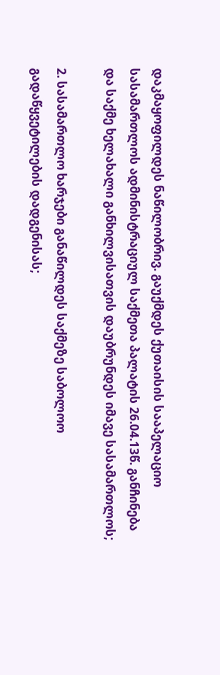დაკმაყოფილდეს ნაწილობრივ. გაუქმდეს ქუთაისის სააპელაციო სასამართლოს ადმინისტრაციულ საქმეთა პალატის 26.04.13წ. განჩინება და საქმე ხელახალი განხილვისათვის დაუბრუნდეს იმავე სასამართლოს;

2. სასამართლო ხარჯები განაწილდეს საქმეზე საბოლოო გადაწყვეტილების დადგენისას;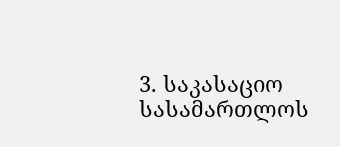3. საკასაციო სასამართლოს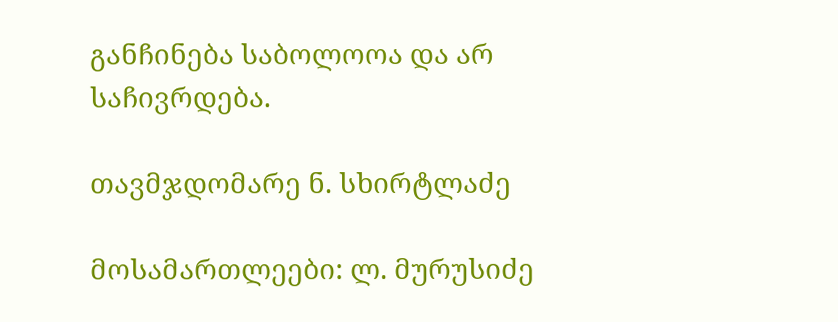განჩინება საბოლოოა და არ საჩივრდება.

თავმჯდომარე ნ. სხირტლაძე

მოსამართლეები: ლ. მურუსიძე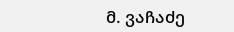მ. ვაჩაძე